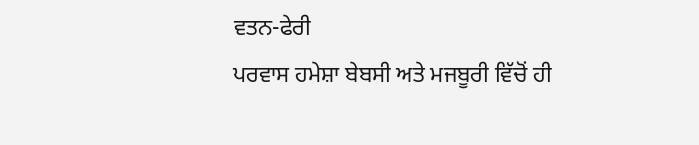ਵਤਨ-ਫੇਰੀ
ਪਰਵਾਸ ਹਮੇਸ਼ਾ ਬੇਬਸੀ ਅਤੇ ਮਜਬੂਰੀ ਵਿੱਚੋਂ ਹੀ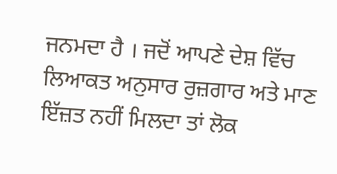ਜਨਮਦਾ ਹੈ । ਜਦੋਂ ਆਪਣੇ ਦੇਸ਼ ਵਿੱਚ ਲਿਆਕਤ ਅਨੁਸਾਰ ਰੁਜ਼ਗਾਰ ਅਤੇ ਮਾਣ ਇੱਜ਼ਤ ਨਹੀਂ ਮਿਲਦਾ ਤਾਂ ਲੋਕ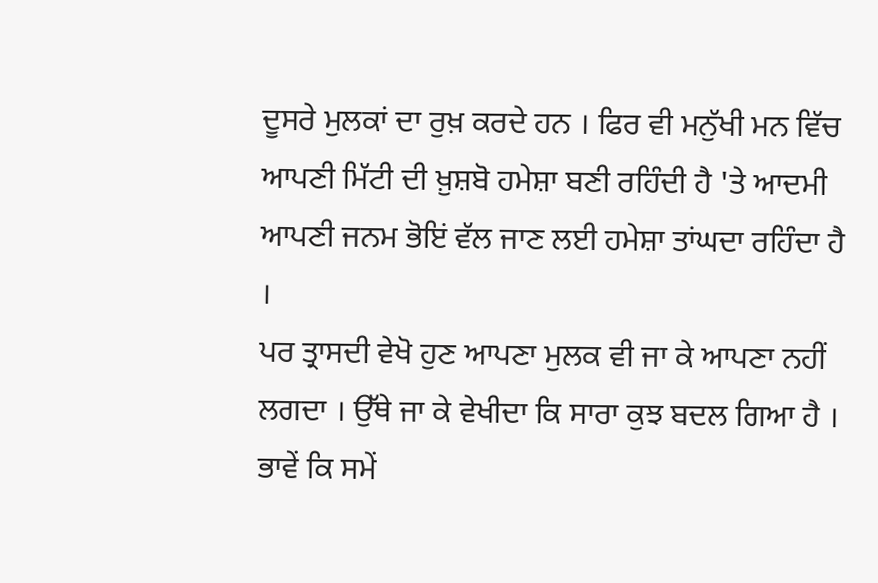ਦੂਸਰੇ ਮੁਲਕਾਂ ਦਾ ਰੁਖ਼ ਕਰਦੇ ਹਨ । ਫਿਰ ਵੀ ਮਨੁੱਖੀ ਮਨ ਵਿੱਚ ਆਪਣੀ ਮਿੱਟੀ ਦੀ ਖ਼ੁਸ਼ਬੋ ਹਮੇਸ਼ਾ ਬਣੀ ਰਹਿੰਦੀ ਹੈ 'ਤੇ ਆਦਮੀ ਆਪਣੀ ਜਨਮ ਭੋਇਂ ਵੱਲ ਜਾਣ ਲਈ ਹਮੇਸ਼ਾ ਤਾਂਘਦਾ ਰਹਿੰਦਾ ਹੈ ।
ਪਰ ਤ੍ਰਾਸਦੀ ਵੇਖੋ ਹੁਣ ਆਪਣਾ ਮੁਲਕ ਵੀ ਜਾ ਕੇ ਆਪਣਾ ਨਹੀਂ ਲਗਦਾ । ਉੱਥੇ ਜਾ ਕੇ ਵੇਖੀਦਾ ਕਿ ਸਾਰਾ ਕੁਝ ਬਦਲ ਗਿਆ ਹੈ । ਭਾਵੇਂ ਕਿ ਸਮੇਂ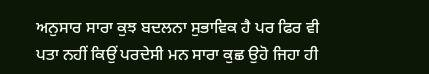ਅਨੁਸਾਰ ਸਾਰਾ ਕੁਝ ਬਦਲਨਾ ਸੁਭਾਵਿਕ ਹੈ ਪਰ ਫਿਰ ਵੀ ਪਤਾ ਨਹੀਂ ਕਿਉਂ ਪਰਦੇਸੀ ਮਨ ਸਾਰਾ ਕੁਛ ਉਹੋ ਜਿਹਾ ਹੀ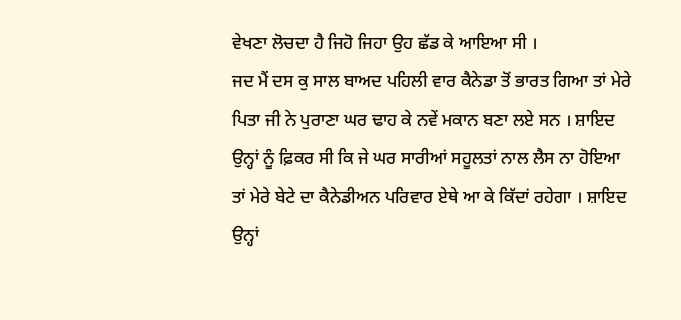ਵੇਖਣਾ ਲੋਚਦਾ ਹੈ ਜਿਹੋ ਜਿਹਾ ਉਹ ਛੱਡ ਕੇ ਆਇਆ ਸੀ ।
ਜਦ ਮੈਂ ਦਸ ਕੁ ਸਾਲ ਬਾਅਦ ਪਹਿਲੀ ਵਾਰ ਕੈਨੇਡਾ ਤੋਂ ਭਾਰਤ ਗਿਆ ਤਾਂ ਮੇਰੇ ਪਿਤਾ ਜੀ ਨੇ ਪੁਰਾਣਾ ਘਰ ਢਾਹ ਕੇ ਨਵੇਂ ਮਕਾਨ ਬਣਾ ਲਏ ਸਨ । ਸ਼ਾਇਦ ਉਨ੍ਹਾਂ ਨੂੰ ਫ਼ਿਕਰ ਸੀ ਕਿ ਜੇ ਘਰ ਸਾਰੀਆਂ ਸਹੂਲਤਾਂ ਨਾਲ ਲੈਸ ਨਾ ਹੋਇਆ ਤਾਂ ਮੇਰੇ ਬੇਟੇ ਦਾ ਕੈਨੇਡੀਅਨ ਪਰਿਵਾਰ ਏਥੇ ਆ ਕੇ ਕਿੱਦਾਂ ਰਹੇਗਾ । ਸ਼ਾਇਦ ਉਨ੍ਹਾਂ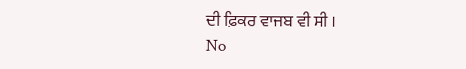ਦੀ ਫ਼ਿਕਰ ਵਾਜਬ ਵੀ ਸੀ ।
No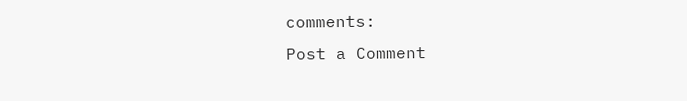comments:
Post a Comment